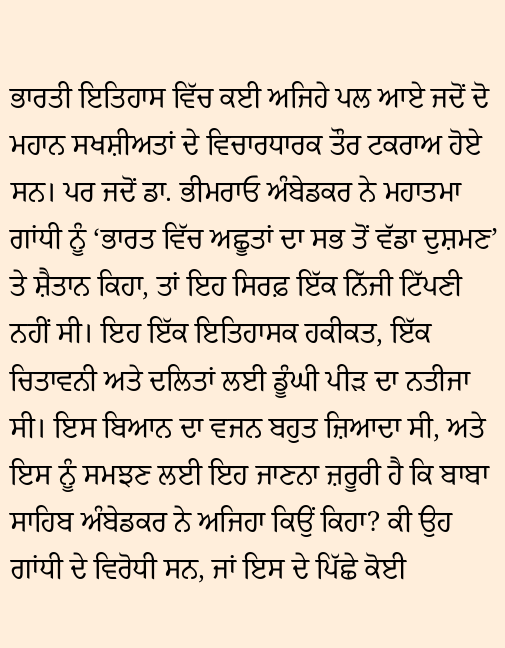ਭਾਰਤੀ ਇਤਿਹਾਸ ਵਿੱਚ ਕਈ ਅਜਿਹੇ ਪਲ ਆਏ ਜਦੋਂ ਦੋ ਮਹਾਨ ਸਖਸ਼ੀਅਤਾਂ ਦੇ ਵਿਚਾਰਧਾਰਕ ਤੌਰ ਟਕਰਾਅ ਹੋਏ ਸਨ। ਪਰ ਜਦੋਂ ਡਾ. ਭੀਮਰਾਓ ਅੰਬੇਡਕਰ ਨੇ ਮਹਾਤਮਾ ਗਾਂਧੀ ਨੂੰ ‘ਭਾਰਤ ਵਿੱਚ ਅਛੂਤਾਂ ਦਾ ਸਭ ਤੋਂ ਵੱਡਾ ਦੁਸ਼ਮਣ’ ਤੇ ਸ਼ੈਤਾਨ ਕਿਹਾ, ਤਾਂ ਇਹ ਸਿਰਫ਼ ਇੱਕ ਨਿੱਜੀ ਟਿੱਪਣੀ ਨਹੀਂ ਸੀ। ਇਹ ਇੱਕ ਇਤਿਹਾਸਕ ਹਕੀਕਤ, ਇੱਕ ਚਿਤਾਵਨੀ ਅਤੇ ਦਲਿਤਾਂ ਲਈ ਡੂੰਘੀ ਪੀੜ ਦਾ ਨਤੀਜਾ ਸੀ। ਇਸ ਬਿਆਨ ਦਾ ਵਜਨ ਬਹੁਤ ਜ਼ਿਆਦਾ ਸੀ, ਅਤੇ ਇਸ ਨੂੰ ਸਮਝਣ ਲਈ ਇਹ ਜਾਣਨਾ ਜ਼ਰੂਰੀ ਹੈ ਕਿ ਬਾਬਾ ਸਾਹਿਬ ਅੰਬੇਡਕਰ ਨੇ ਅਜਿਹਾ ਕਿਉਂ ਕਿਹਾ? ਕੀ ਉਹ ਗਾਂਧੀ ਦੇ ਵਿਰੋਧੀ ਸਨ, ਜਾਂ ਇਸ ਦੇ ਪਿੱਛੇ ਕੋਈ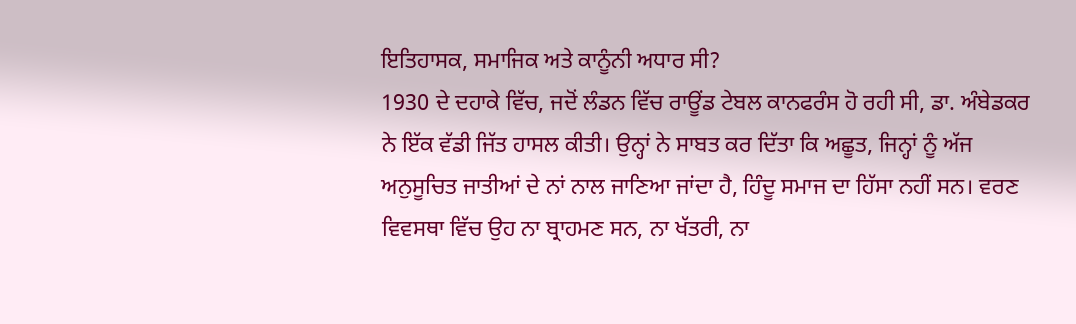ਇਤਿਹਾਸਕ, ਸਮਾਜਿਕ ਅਤੇ ਕਾਨੂੰਨੀ ਅਧਾਰ ਸੀ?
1930 ਦੇ ਦਹਾਕੇ ਵਿੱਚ, ਜਦੋਂ ਲੰਡਨ ਵਿੱਚ ਰਾਊਂਡ ਟੇਬਲ ਕਾਨਫਰੰਸ ਹੋ ਰਹੀ ਸੀ, ਡਾ. ਅੰਬੇਡਕਰ ਨੇ ਇੱਕ ਵੱਡੀ ਜਿੱਤ ਹਾਸਲ ਕੀਤੀ। ਉਨ੍ਹਾਂ ਨੇ ਸਾਬਤ ਕਰ ਦਿੱਤਾ ਕਿ ਅਛੂਤ, ਜਿਨ੍ਹਾਂ ਨੂੰ ਅੱਜ ਅਨੁਸੂਚਿਤ ਜਾਤੀਆਂ ਦੇ ਨਾਂ ਨਾਲ ਜਾਣਿਆ ਜਾਂਦਾ ਹੈ, ਹਿੰਦੂ ਸਮਾਜ ਦਾ ਹਿੱਸਾ ਨਹੀਂ ਸਨ। ਵਰਣ ਵਿਵਸਥਾ ਵਿੱਚ ਉਹ ਨਾ ਬ੍ਰਾਹਮਣ ਸਨ, ਨਾ ਖੱਤਰੀ, ਨਾ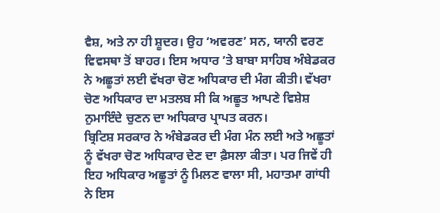ਵੈਸ਼, ਅਤੇ ਨਾ ਹੀ ਸ਼ੂਦਰ। ਉਹ ‘ਅਵਰਣ’ ਸਨ, ਯਾਨੀ ਵਰਣ ਵਿਵਸਥਾ ਤੋਂ ਬਾਹਰ। ਇਸ ਅਧਾਰ ’ਤੇ ਬਾਬਾ ਸਾਹਿਬ ਅੰਬੇਡਕਰ ਨੇ ਅਛੂਤਾਂ ਲਈ ਵੱਖਰਾ ਚੋਣ ਅਧਿਕਾਰ ਦੀ ਮੰਗ ਕੀਤੀ। ਵੱਖਰਾ ਚੋਣ ਅਧਿਕਾਰ ਦਾ ਮਤਲਬ ਸੀ ਕਿ ਅਛੂਤ ਆਪਣੇ ਵਿਸ਼ੇਸ਼ ਨੁਮਾਇੰਦੇ ਚੁਣਨ ਦਾ ਅਧਿਕਾਰ ਪ੍ਰਾਪਤ ਕਰਨ।
ਬ੍ਰਿਟਿਸ਼ ਸਰਕਾਰ ਨੇ ਅੰਬੇਡਕਰ ਦੀ ਮੰਗ ਮੰਨ ਲਈ ਅਤੇ ਅਛੂਤਾਂ ਨੂੰ ਵੱਖਰਾ ਚੋਣ ਅਧਿਕਾਰ ਦੇਣ ਦਾ ਫ਼ੈਸਲਾ ਕੀਤਾ। ਪਰ ਜਿਵੇਂ ਹੀ ਇਹ ਅਧਿਕਾਰ ਅਛੂਤਾਂ ਨੂੰ ਮਿਲਣ ਵਾਲਾ ਸੀ, ਮਹਾਤਮਾ ਗਾਂਧੀ ਨੇ ਇਸ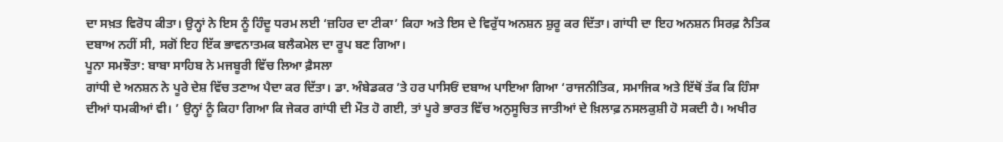ਦਾ ਸਖ਼ਤ ਵਿਰੋਧ ਕੀਤਾ। ਉਨ੍ਹਾਂ ਨੇ ਇਸ ਨੂੰ ਹਿੰਦੂ ਧਰਮ ਲਈ ‘ਜ਼ਹਿਰ ਦਾ ਟੀਕਾ’ ਕਿਹਾ ਅਤੇ ਇਸ ਦੇ ਵਿਰੁੱਧ ਅਨਸ਼ਨ ਸ਼ੁਰੂ ਕਰ ਦਿੱਤਾ। ਗਾਂਧੀ ਦਾ ਇਹ ਅਨਸ਼ਨ ਸਿਰਫ਼ ਨੈਤਿਕ ਦਬਾਅ ਨਹੀਂ ਸੀ, ਸਗੋਂ ਇਹ ਇੱਕ ਭਾਵਨਾਤਮਕ ਬਲੈਕਮੇਲ ਦਾ ਰੂਪ ਬਣ ਗਿਆ।
ਪੂਨਾ ਸਮਝੌਤਾ: ਬਾਬਾ ਸਾਹਿਬ ਨੇ ਮਜਬੂਰੀ ਵਿੱਚ ਲਿਆ ਫ਼ੈਸਲਾ
ਗਾਂਧੀ ਦੇ ਅਨਸ਼ਨ ਨੇ ਪੂਰੇ ਦੇਸ਼ ਵਿੱਚ ਤਣਾਅ ਪੈਦਾ ਕਰ ਦਿੱਤਾ। ਡਾ. ਅੰਬੇਡਕਰ ’ਤੇ ਹਰ ਪਾਸਿਓਂ ਦਬਾਅ ਪਾਇਆ ਗਿਆ ‘ਰਾਜਨੀਤਿਕ, ਸਮਾਜਿਕ ਅਤੇ ਇੱਥੋਂ ਤੱਕ ਕਿ ਹਿੰਸਾ ਦੀਆਂ ਧਮਕੀਆਂ ਵੀ। ’ ਉਨ੍ਹਾਂ ਨੂੰ ਕਿਹਾ ਗਿਆ ਕਿ ਜੇਕਰ ਗਾਂਧੀ ਦੀ ਮੌਤ ਹੋ ਗਈ, ਤਾਂ ਪੂਰੇ ਭਾਰਤ ਵਿੱਚ ਅਨੁਸੂਚਿਤ ਜਾਤੀਆਂ ਦੇ ਖ਼ਿਲਾਫ਼ ਨਸਲਕੁਸ਼ੀ ਹੋ ਸਕਦੀ ਹੈ। ਅਖੀਰ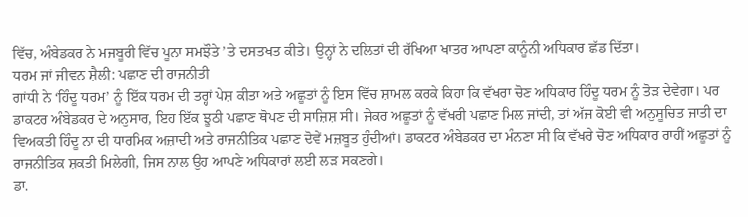ਵਿੱਚ, ਅੰਬੇਡਕਰ ਨੇ ਮਜਬੂਰੀ ਵਿੱਚ ਪੂਨਾ ਸਮਝੌਤੇ ’ਤੇ ਦਸਤਖਤ ਕੀਤੇ। ਉਨ੍ਹਾਂ ਨੇ ਦਲਿਤਾਂ ਦੀ ਰੱਖਿਆ ਖਾਤਰ ਆਪਣਾ ਕਾਨੂੰਨੀ ਅਧਿਕਾਰ ਛੱਡ ਦਿੱਤਾ।
ਧਰਮ ਜਾਂ ਜੀਵਨ ਸ਼ੈਲੀ: ਪਛਾਣ ਦੀ ਰਾਜਨੀਤੀ
ਗਾਂਧੀ ਨੇ ‘ਹਿੰਦੂ ਧਰਮ’ ਨੂੰ ਇੱਕ ਧਰਮ ਦੀ ਤਰ੍ਹਾਂ ਪੇਸ਼ ਕੀਤਾ ਅਤੇ ਅਛੂਤਾਂ ਨੂੰ ਇਸ ਵਿੱਚ ਸ਼ਾਮਲ ਕਰਕੇ ਕਿਹਾ ਕਿ ਵੱਖਰਾ ਚੋਣ ਅਧਿਕਾਰ ਹਿੰਦੂ ਧਰਮ ਨੂੰ ਤੋੜ ਦੇਵੇਗਾ। ਪਰ ਡਾਕਟਰ ਅੰਬੇਡਕਰ ਦੇ ਅਨੁਸਾਰ, ਇਹ ਇੱਕ ਝੂਠੀ ਪਛਾਣ ਥੋਪਣ ਦੀ ਸਾਜ਼ਿਸ਼ ਸੀ। ਜੇਕਰ ਅਛੂਤਾਂ ਨੂੰ ਵੱਖਰੀ ਪਛਾਣ ਮਿਲ ਜਾਂਦੀ, ਤਾਂ ਅੱਜ ਕੋਈ ਵੀ ਅਨੁਸੂਚਿਤ ਜਾਤੀ ਦਾ ਵਿਅਕਤੀ ਹਿੰਦੂ ਨਾ ਦੀ ਧਾਰਮਿਕ ਅਜ਼ਾਦੀ ਅਤੇ ਰਾਜਨੀਤਿਕ ਪਛਾਣ ਦੋਵੇਂ ਮਜ਼ਬੂਤ ਹੁੰਦੀਆਂ। ਡਾਕਟਰ ਅੰਬੇਡਕਰ ਦਾ ਮੰਨਣਾ ਸੀ ਕਿ ਵੱਖਰੇ ਚੋਣ ਅਧਿਕਾਰ ਰਾਹੀਂ ਅਛੂਤਾਂ ਨੂੰ ਰਾਜਨੀਤਿਕ ਸ਼ਕਤੀ ਮਿਲੇਗੀ, ਜਿਸ ਨਾਲ ਉਹ ਆਪਣੇ ਅਧਿਕਾਰਾਂ ਲਈ ਲੜ ਸਕਣਗੇ।
ਡਾ.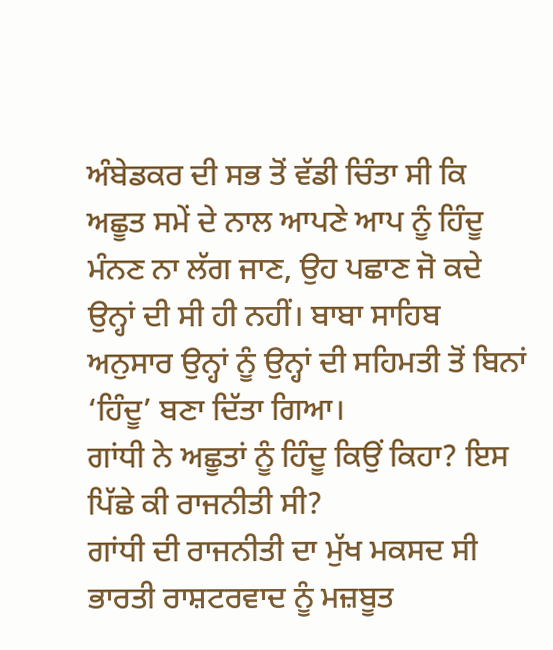ਅੰਬੇਡਕਰ ਦੀ ਸਭ ਤੋਂ ਵੱਡੀ ਚਿੰਤਾ ਸੀ ਕਿ ਅਛੂਤ ਸਮੇਂ ਦੇ ਨਾਲ ਆਪਣੇ ਆਪ ਨੂੰ ਹਿੰਦੂ ਮੰਨਣ ਨਾ ਲੱਗ ਜਾਣ, ਉਹ ਪਛਾਣ ਜੋ ਕਦੇ ਉਨ੍ਹਾਂ ਦੀ ਸੀ ਹੀ ਨਹੀਂ। ਬਾਬਾ ਸਾਹਿਬ ਅਨੁਸਾਰ ਉਨ੍ਹਾਂ ਨੂੰ ਉਨ੍ਹਾਂ ਦੀ ਸਹਿਮਤੀ ਤੋਂ ਬਿਨਾਂ ‘ਹਿੰਦੂ’ ਬਣਾ ਦਿੱਤਾ ਗਿਆ।
ਗਾਂਧੀ ਨੇ ਅਛੂਤਾਂ ਨੂੰ ਹਿੰਦੂ ਕਿਉਂ ਕਿਹਾ? ਇਸ ਪਿੱਛੇ ਕੀ ਰਾਜਨੀਤੀ ਸੀ?
ਗਾਂਧੀ ਦੀ ਰਾਜਨੀਤੀ ਦਾ ਮੁੱਖ ਮਕਸਦ ਸੀ ਭਾਰਤੀ ਰਾਸ਼ਟਰਵਾਦ ਨੂੰ ਮਜ਼ਬੂਤ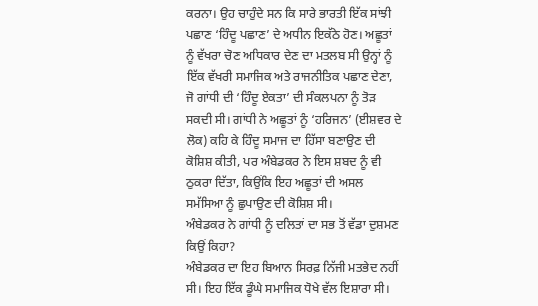ਕਰਨਾ। ਉਹ ਚਾਹੁੰਦੇ ਸਨ ਕਿ ਸਾਰੇ ਭਾਰਤੀ ਇੱਕ ਸਾਂਝੀ ਪਛਾਣ ‘ਹਿੰਦੂ ਪਛਾਣ’ ਦੇ ਅਧੀਨ ਇਕੱਠੇ ਹੋਣ। ਅਛੂਤਾਂ ਨੂੰ ਵੱਖਰਾ ਚੋਣ ਅਧਿਕਾਰ ਦੇਣ ਦਾ ਮਤਲਬ ਸੀ ਉਨ੍ਹਾਂ ਨੂੰ ਇੱਕ ਵੱਖਰੀ ਸਮਾਜਿਕ ਅਤੇ ਰਾਜਨੀਤਿਕ ਪਛਾਣ ਦੇਣਾ, ਜੋ ਗਾਂਧੀ ਦੀ ‘ਹਿੰਦੂ ਏਕਤਾ’ ਦੀ ਸੰਕਲਪਨਾ ਨੂੰ ਤੋੜ ਸਕਦੀ ਸੀ। ਗਾਂਧੀ ਨੇ ਅਛੂਤਾਂ ਨੂੰ ‘ਹਰਿਜਨ’ (ਈਸ਼ਵਰ ਦੇ ਲੋਕ) ਕਹਿ ਕੇ ਹਿੰਦੂ ਸਮਾਜ ਦਾ ਹਿੱਸਾ ਬਣਾਉਣ ਦੀ ਕੋਸ਼ਿਸ਼ ਕੀਤੀ, ਪਰ ਅੰਬੇਡਕਰ ਨੇ ਇਸ ਸ਼ਬਦ ਨੂੰ ਵੀ ਠੁਕਰਾ ਦਿੱਤਾ, ਕਿਉਂਕਿ ਇਹ ਅਛੂਤਾਂ ਦੀ ਅਸਲ ਸਮੱਸਿਆ ਨੂੰ ਛੁਪਾਉਣ ਦੀ ਕੋਸ਼ਿਸ਼ ਸੀ।
ਅੰਬੇਡਕਰ ਨੇ ਗਾਂਧੀ ਨੂੰ ਦਲਿਤਾਂ ਦਾ ਸਭ ਤੋਂ ਵੱਡਾ ਦੁਸ਼ਮਣ ਕਿਉਂ ਕਿਹਾ?
ਅੰਬੇਡਕਰ ਦਾ ਇਹ ਬਿਆਨ ਸਿਰਫ਼ ਨਿੱਜੀ ਮਤਭੇਦ ਨਹੀਂ ਸੀ। ਇਹ ਇੱਕ ਡੂੰਘੇ ਸਮਾਜਿਕ ਧੋਖੇ ਵੱਲ ਇਸ਼ਾਰਾ ਸੀ।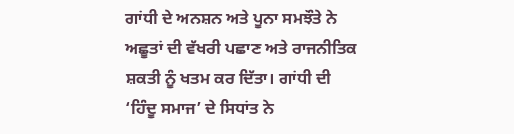ਗਾਂਧੀ ਦੇ ਅਨਸ਼ਨ ਅਤੇ ਪੂਨਾ ਸਮਝੌਤੇ ਨੇ ਅਛੂਤਾਂ ਦੀ ਵੱਖਰੀ ਪਛਾਣ ਅਤੇ ਰਾਜਨੀਤਿਕ ਸ਼ਕਤੀ ਨੂੰ ਖਤਮ ਕਰ ਦਿੱਤਾ। ਗਾਂਧੀ ਦੀ ‘ਹਿੰਦੂ ਸਮਾਜ’ ਦੇ ਸਿਧਾਂਤ ਨੇ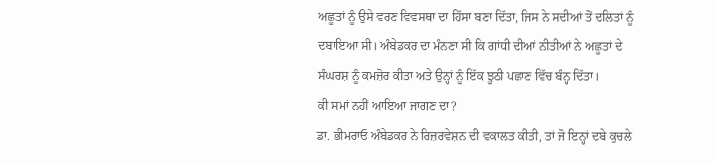ਅਛੂਤਾਂ ਨੂੰ ਉਸੇ ਵਰਣ ਵਿਵਸਥਾ ਦਾ ਹਿੱਸਾ ਬਣਾ ਦਿੱਤਾ, ਜਿਸ ਨੇ ਸਦੀਆਂ ਤੋਂ ਦਲਿਤਾਂ ਨੂੰ ਦਬਾਇਆ ਸੀ। ਅੰਬੇਡਕਰ ਦਾ ਮੰਨਣਾ ਸੀ ਕਿ ਗਾਂਧੀ ਦੀਆਂ ਨੀਤੀਆਂ ਨੇ ਅਛੂਤਾਂ ਦੇ ਸੰਘਰਸ਼ ਨੂੰ ਕਮਜ਼ੋਰ ਕੀਤਾ ਅਤੇ ਉਨ੍ਹਾਂ ਨੂੰ ਇੱਕ ਝੂਠੀ ਪਛਾਣ ਵਿੱਚ ਬੰਨ੍ਹ ਦਿੱਤਾ।
ਕੀ ਸਮਾਂ ਨਹੀਂ ਆਇਆ ਜਾਗਣ ਦਾ?
ਡਾ. ਭੀਮਰਾਓ ਅੰਬੇਡਕਰ ਨੇ ਰਿਜ਼ਰਵੇਸ਼ਨ ਦੀ ਵਕਾਲਤ ਕੀਤੀ, ਤਾਂ ਜੋ ਇਨ੍ਹਾਂ ਦਬੇ ਕੁਚਲੇ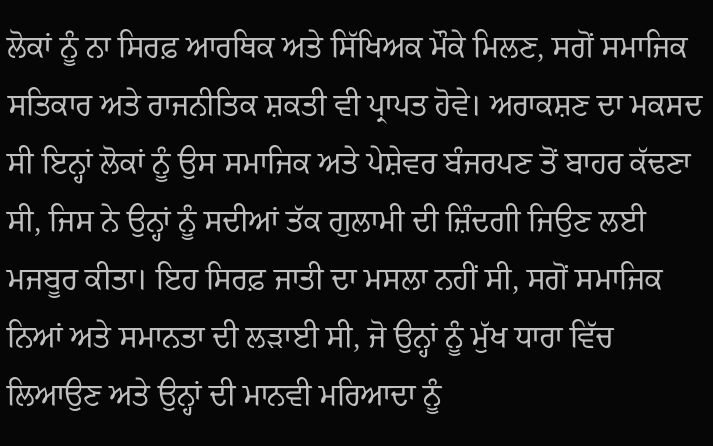ਲੋਕਾਂ ਨੂੰ ਨਾ ਸਿਰਫ਼ ਆਰਥਿਕ ਅਤੇ ਸਿੱਖਿਅਕ ਮੌਕੇ ਮਿਲਣ, ਸਗੋਂ ਸਮਾਜਿਕ ਸਤਿਕਾਰ ਅਤੇ ਰਾਜਨੀਤਿਕ ਸ਼ਕਤੀ ਵੀ ਪ੍ਰਾਪਤ ਹੋਵੇ। ਅਰਾਕਸ਼ਣ ਦਾ ਮਕਸਦ ਸੀ ਇਨ੍ਹਾਂ ਲੋਕਾਂ ਨੂੰ ਉਸ ਸਮਾਜਿਕ ਅਤੇ ਪੇਸ਼ੇਵਰ ਬੰਜਰਪਣ ਤੋਂ ਬਾਹਰ ਕੱਢਣਾ ਸੀ, ਜਿਸ ਨੇ ਉਨ੍ਹਾਂ ਨੂੰ ਸਦੀਆਂ ਤੱਕ ਗੁਲਾਮੀ ਦੀ ਜ਼ਿੰਦਗੀ ਜਿਉਣ ਲਈ ਮਜਬੂਰ ਕੀਤਾ। ਇਹ ਸਿਰਫ਼ ਜਾਤੀ ਦਾ ਮਸਲਾ ਨਹੀਂ ਸੀ, ਸਗੋਂ ਸਮਾਜਿਕ ਨਿਆਂ ਅਤੇ ਸਮਾਨਤਾ ਦੀ ਲੜਾਈ ਸੀ, ਜੋ ਉਨ੍ਹਾਂ ਨੂੰ ਮੁੱਖ ਧਾਰਾ ਵਿੱਚ ਲਿਆਉਣ ਅਤੇ ਉਨ੍ਹਾਂ ਦੀ ਮਾਨਵੀ ਮਰਿਆਦਾ ਨੂੰ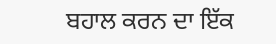ਬਹਾਲ ਕਰਨ ਦਾ ਇੱਕ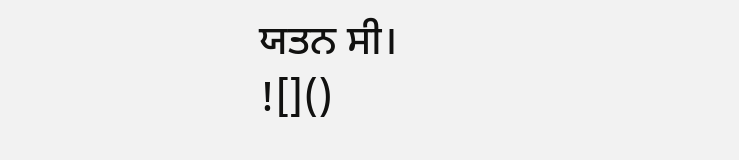ਯਤਨ ਸੀ।
![]()